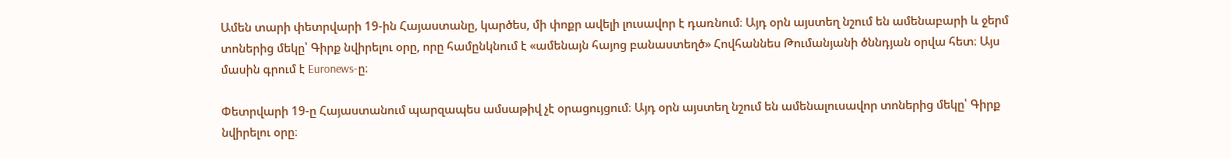Ամեն տարի փետրվարի 19-ին Հայաստանը, կարծես, մի փոքր ավելի լուսավոր է դառնում։ Այդ օրն այստեղ նշում են ամենաբարի և ջերմ տոներից մեկը՝ Գիրք նվիրելու օրը, որը համընկնում է «ամենայն հայոց բանաստեղծ» Հովհաննես Թումանյանի ծննդյան օրվա հետ։ Այս մասին գրում է Euronews-ը։

Փետրվարի 19-ը Հայաստանում պարզապես ամսաթիվ չէ օրացույցում։ Այդ օրն այստեղ նշում են ամենալուսավոր տոներից մեկը՝ Գիրք նվիրելու օրը։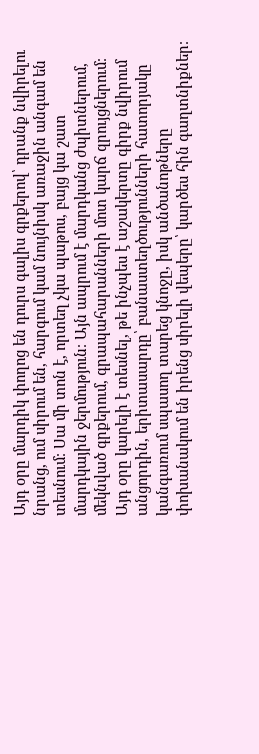Այդ օրը մարդիկ փողոց են դուրս գալիս գրքերով՝ դրանք նվիրելու նրանց, ում սիրում են, հարգում կամ նույնիսկ առաջին անգամ են տեսնում։ Սա մի տոն է, որտեղ չկա պաթոս, բայց կա շատ մարդկային ջերմություն։ Այն ապրում է մարդկանց ժպիտներում, մեկնված գրքերում, գրապահարանների մոտ կարճ զրույցներում։ Այդ օրը կարելի է տեսնել, թե ինչպես է աշակերտը գիրք նվիրում անցորդին, երիտասարդը՝ բանաստեղծությունների հատորյակը կանգառում սպասող տարեց կնոջը, իսկ անծանոթները փոխանակում են իրենց սիրելի վեպերը՝ կարծես հին գաղտնիքներ։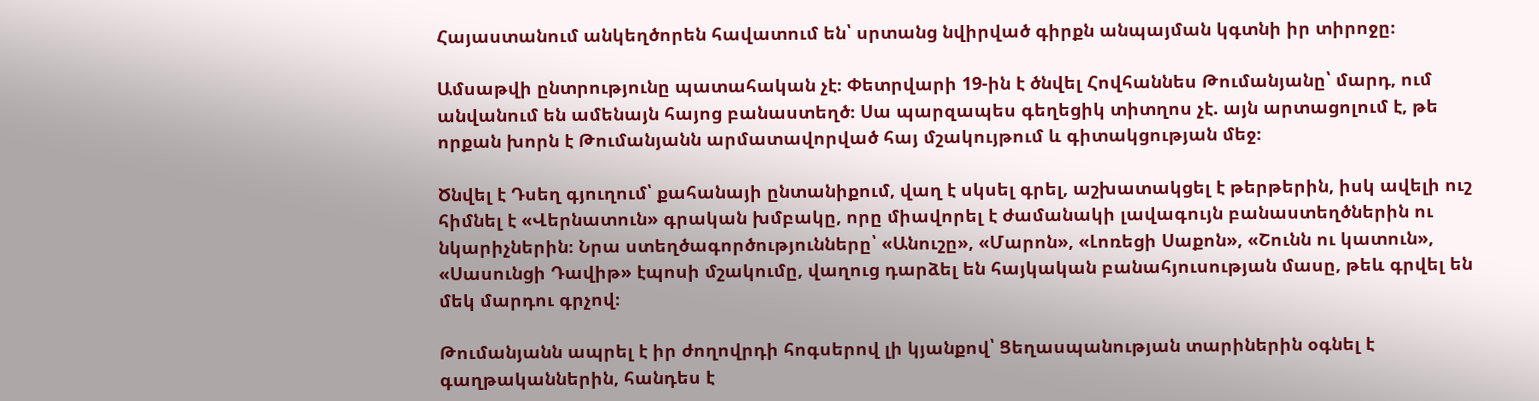Հայաստանում անկեղծորեն հավատում են՝ սրտանց նվիրված գիրքն անպայման կգտնի իր տիրոջը։

Ամսաթվի ընտրությունը պատահական չէ։ Փետրվարի 19-ին է ծնվել Հովհաննես Թումանյանը՝ մարդ, ում անվանում են ամենայն հայոց բանաստեղծ։ Սա պարզապես գեղեցիկ տիտղոս չէ. այն արտացոլում է, թե որքան խորն է Թումանյանն արմատավորված հայ մշակույթում և գիտակցության մեջ։

Ծնվել է Դսեղ գյուղում՝ քահանայի ընտանիքում, վաղ է սկսել գրել, աշխատակցել է թերթերին, իսկ ավելի ուշ հիմնել է «Վերնատուն» գրական խմբակը, որը միավորել է ժամանակի լավագույն բանաստեղծներին ու նկարիչներին։ Նրա ստեղծագործությունները՝ «Անուշը», «Մարոն», «Լոռեցի Սաքոն», «Շունն ու կատուն», «Սասունցի Դավիթ» էպոսի մշակումը, վաղուց դարձել են հայկական բանահյուսության մասը, թեև գրվել են մեկ մարդու գրչով։

Թումանյանն ապրել է իր ժողովրդի հոգսերով լի կյանքով՝ Ցեղասպանության տարիներին օգնել է գաղթականներին, հանդես է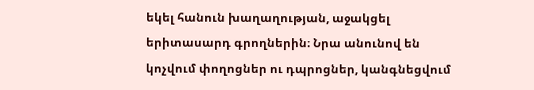եկել հանուն խաղաղության, աջակցել երիտասարդ գրողներին։ Նրա անունով են կոչվում փողոցներ ու դպրոցներ, կանգնեցվում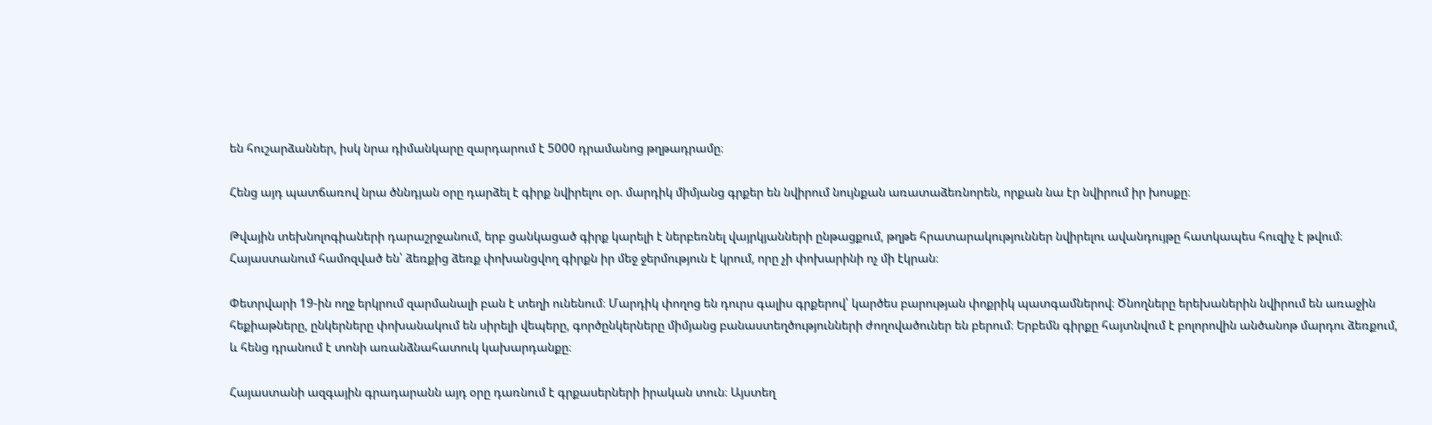են հուշարձաններ, իսկ նրա դիմանկարը զարդարում է 5000 դրամանոց թղթադրամը։

Հենց այդ պատճառով նրա ծննդյան օրը դարձել է գիրք նվիրելու օր. մարդիկ միմյանց գրքեր են նվիրում նույնքան առատաձեռնորեն, որքան նա էր նվիրում իր խոսքը։

Թվային տեխնոլոգիաների դարաշրջանում, երբ ցանկացած գիրք կարելի է ներբեռնել վայրկյանների ընթացքում, թղթե հրատարակություններ նվիրելու ավանդույթը հատկապես հուզիչ է թվում։ Հայաստանում համոզված են՝ ձեռքից ձեռք փոխանցվող գիրքն իր մեջ ջերմություն է կրում, որը չի փոխարինի ոչ մի էկրան։

Փետրվարի 19-ին ողջ երկրում զարմանալի բան է տեղի ունենում։ Մարդիկ փողոց են դուրս գալիս գրքերով՝ կարծես բարության փոքրիկ պատգամներով։ Ծնողները երեխաներին նվիրում են առաջին հեքիաթները, ընկերները փոխանակում են սիրելի վեպերը, գործընկերները միմյանց բանաստեղծությունների ժողովածուներ են բերում։ Երբեմն գիրքը հայտնվում է բոլորովին անծանոթ մարդու ձեռքում, և հենց դրանում է տոնի առանձնահատուկ կախարդանքը։

Հայաստանի ազգային գրադարանն այդ օրը դառնում է գրքասերների իրական տուն։ Այստեղ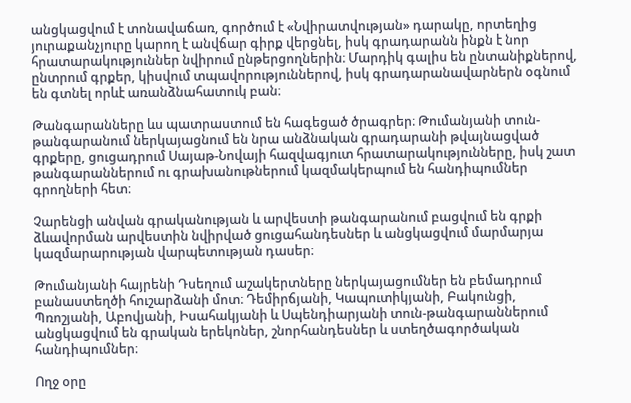անցկացվում է տոնավաճառ, գործում է «Նվիրատվության» դարակը, որտեղից յուրաքանչյուրը կարող է անվճար գիրք վերցնել, իսկ գրադարանն ինքն է նոր հրատարակություններ նվիրում ընթերցողներին։ Մարդիկ գալիս են ընտանիքներով, ընտրում գրքեր, կիսվում տպավորություններով, իսկ գրադարանավարներն օգնում են գտնել որևէ առանձնահատուկ բան։

Թանգարանները ևս պատրաստում են հագեցած ծրագրեր։ Թումանյանի տուն-թանգարանում ներկայացնում են նրա անձնական գրադարանի թվայնացված գրքերը, ցուցադրում Սայաթ-Նովայի հազվագյուտ հրատարակությունները, իսկ շատ թանգարաններում ու գրախանութներում կազմակերպում են հանդիպումներ գրողների հետ։

Չարենցի անվան գրականության և արվեստի թանգարանում բացվում են գրքի ձևավորման արվեստին նվիրված ցուցահանդեսներ և անցկացվում մարմարյա կազմարարության վարպետության դասեր։

Թումանյանի հայրենի Դսեղում աշակերտները ներկայացումներ են բեմադրում բանաստեղծի հուշարձանի մոտ։ Դեմիրճյանի, Կապուտիկյանի, Բակունցի, Պռոշյանի, Աբովյանի, Իսահակյանի և Սպենդիարյանի տուն-թանգարաններում անցկացվում են գրական երեկոներ, շնորհանդեսներ և ստեղծագործական հանդիպումներ։

Ողջ օրը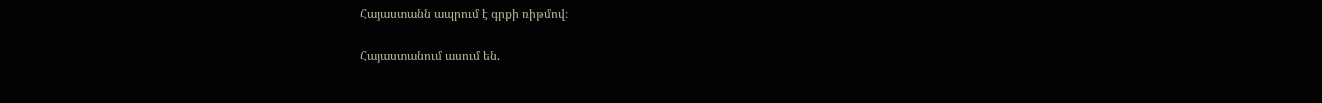Հայաստանն ապրում է գրքի ռիթմով։

Հայաստանում ասում են.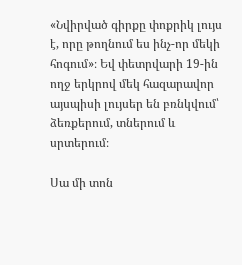«Նվիրված գիրքը փոքրիկ լույս է, որը թողնում ես ինչ-որ մեկի հոգում»։ Եվ փետրվարի 19-ին ողջ երկրով մեկ հազարավոր այսպիսի լույսեր են բռնկվում՝ ձեռքերում, տներում և սրտերում։

Սա մի տոն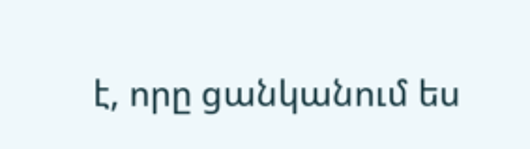է, որը ցանկանում ես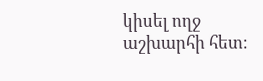կիսել ողջ աշխարհի հետ։